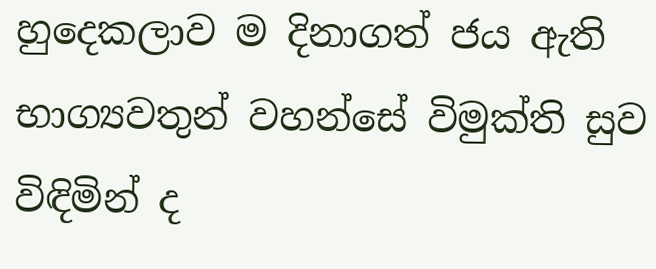හුදෙකලාව ම දිනාගත් ජය ඇති භාග්‍යවතුන් වහන්සේ විමුක්ති සුව විඳිමින් ද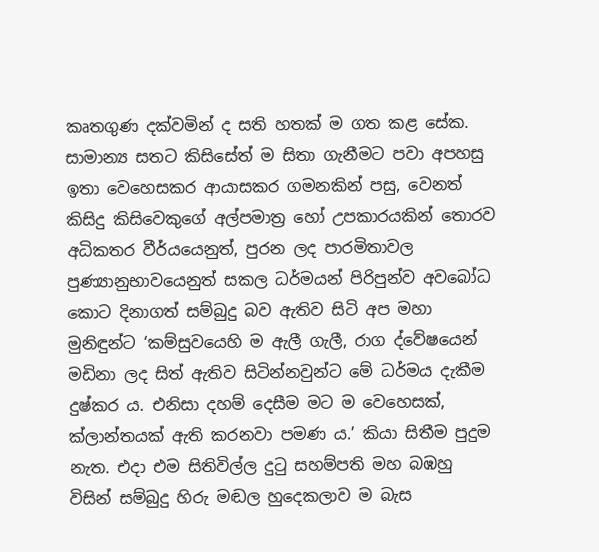කෘතගුණ දක්වමින් ද සති හතක් ම ගත කළ සේක. සාමාන්‍ය සතට කිසිසේත් ම සිතා ගැනීමට පවා අපහසු ඉතා වෙහෙසකර ආයාසකර ගමනකින් පසු, වෙනත් කිසිදු කිසිවෙකුගේ අල්පමාත්‍ර හෝ උපකාරයකින් තොරව අධිකතර වීර්යයෙනුත්, පුරන ලද පාරමිතාවල පුණ්‍යානුභාවයෙනුත් සකල ධර්මයන් පිරිපුන්ව අවබෝධ කොට දිනාගත් සම්බුදු බව ඇතිව සිටි අප මහා මුනිඳුන්ට ‘කම්සුවයෙහි ම ඇලී ගැලී, රාග ද්වේෂයෙන් මඩිනා ලද සිත් ඇතිව සිටින්නවුන්ට මේ ධර්මය දැකීම දුෂ්කර ය. එනිසා දහම් දෙසීම මට ම වෙහෙසක්, ක්ලාන්තයක් ඇති කරනවා පමණ ය.’ කියා සිතීම පුදුම නැත. එදා එම සිතිවිල්ල දුටු සහම්පති මහ බඹහු විසින් සම්බුදු හිරු මඬල හුදෙකලාව ම බැස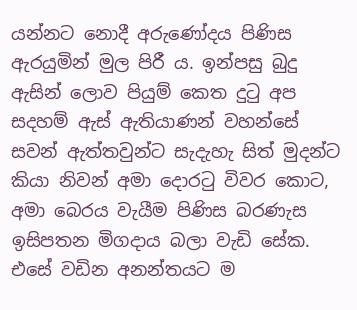යන්නට නොදී අරුණෝදය පිණිස ඇරයුමින් මුල පිරී ය. ඉන්පසු බුදු ඇසින් ලොව පියුම් කෙත දුටු අප සදහම් ඇස් ඇතියාණන් වහන්සේ සවන් ඇත්තවුන්ට සැදැහැ සිත් මුදන්ට කියා නිවන් අමා දොරටු විවර කොට, අමා බෙරය වැයීම පිණිස බරණැස ඉසිපතන මිගදාය බලා වැඩි සේක. එසේ වඩින අනන්තයට ම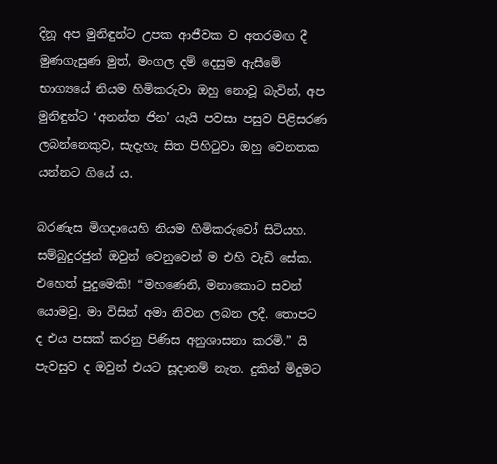දිනූ අප මුනිඳුන්ට උපක ආජීවක ව අතරමඟ දී මුණගැසුණ මුත්, මංගල දම් දෙසුම ඇසීමේ භාග්‍යයේ නියම හිමිකරුවා ඔහු නොවූ බැවින්, අප මුනිඳුන්ට ‘අනන්ත ජින’ යැයි පවසා පසුව පිළිසරණ ලබන්නෙකුව, සැදැහැ සිත පිහිටුවා ඔහු වෙනතක යන්නට ගියේ ය.

බරණැස මිගදායෙහි නියම හිමිකරුවෝ සිටියහ. සම්බුදුරජුන් ඔවුන් වෙනුවෙන් ම එහි වැඩි සේක. එහෙත් පුදුමෙකි! “මහණෙනි, මනාකොට සවන් යොමවු. මා විසින් අමා නිවන ලබන ලදී. තොපට ද එය පසක් කරනු පිණිස අනුශාසනා කරමි.” යි පැවසුව ද ඔවුන් එයට සූදානම් නැත. දුකින් මිදුමට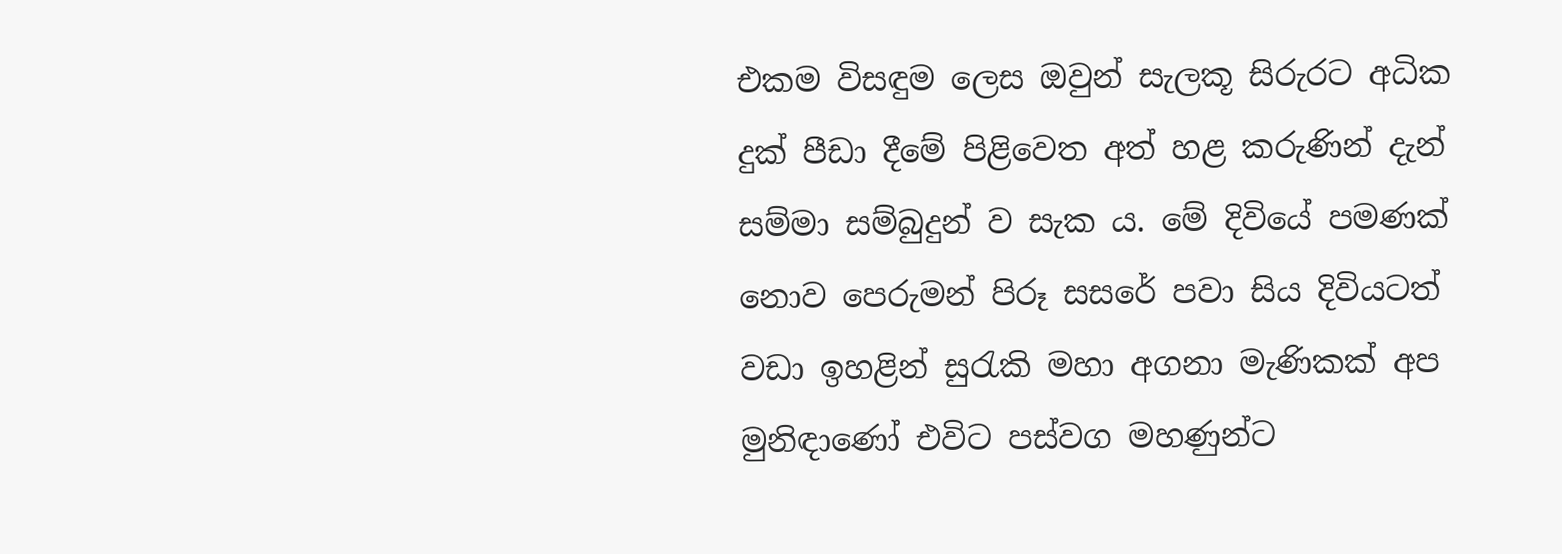එකම විසඳුම ලෙස ඔවුන් සැලකූ සිරුරට අධික දුක් පීඩා දීමේ පිළිවෙත අත් හළ කරුණින් දැන් සම්මා සම්බුදුන් ව සැක ය. මේ දිවියේ පමණක් නොව පෙරුමන් පිරූ සසරේ පවා සිය දිවියටත් වඩා ඉහළින් සුරැකි මහා අගනා මැණිකක් අප මුනිඳාණෝ එවිට පස්වග මහණුන්ට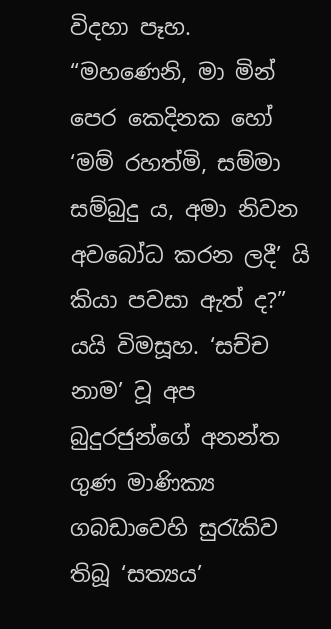විදහා පෑහ. “මහණෙනි, මා මින් පෙර කෙදිනක හෝ ‘මම් රහත්මි, සම්මා සම්බුදු ය, අමා නිවන අවබෝධ කරන ලදී’ යි කියා පවසා ඇත් ද?” යයි විමසූහ. ‘සච්ච නාම’ වූ අප බුදුරජුන්ගේ අනන්ත ගුණ මාණික්‍ය ගබඩාවෙහි සුරැකිව තිබූ ‘සත්‍යය’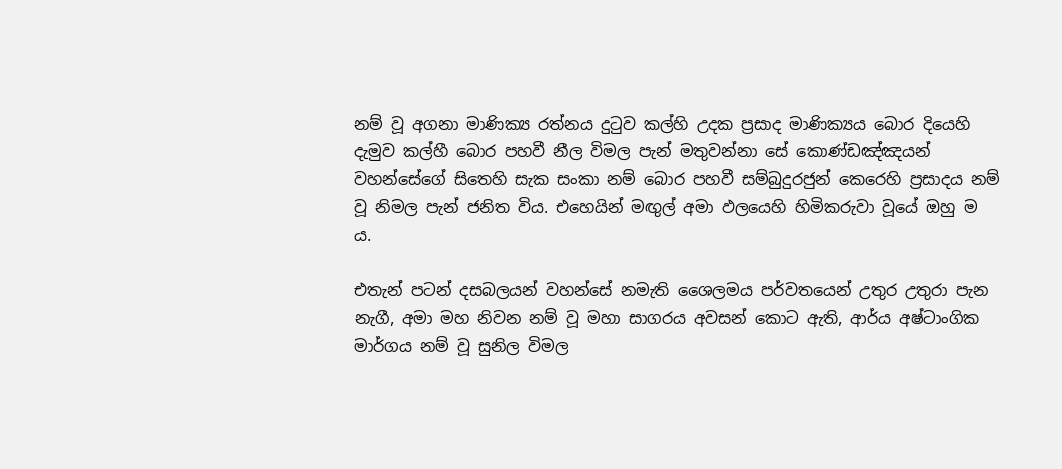නම් වූ අගනා මාණික්‍ය රත්නය දුටුව කල්හි උදක ප්‍රසාද මාණික්‍යය බොර දියෙහි දැමුව කල්හී බොර පහවී නීල විමල පැන් මතුවන්නා සේ කොණ්ඩඤ්ඤයන් වහන්සේගේ සිතෙහි සැක සංකා නම් බොර පහවී සම්බුදුරජුන් කෙරෙහි ප්‍රසාදය නම් වූ නිමල පැන් ජනිත විය. එහෙයින් මඟු‍ල් අමා ඵලයෙහි හිමිකරුවා වූයේ ඔහු ම ය.

එතැන් පටන් දසබලයන් වහන්සේ නමැති ශෛලමය පර්වතයෙන් උතුර උතුරා පැන නැගී, අමා මහ නිවන නම් වූ මහා සාගරය අවසන් කොට ඇති, ආර්ය අෂ්ටාංගික මාර්ගය නම් වූ සුනිල විමල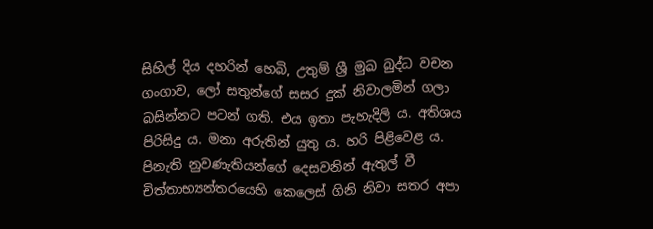සිහිල් දිය දහරින් හෙබි, උතුම් ශ්‍රී මුඛ බුද්ධ වචන ගංගාව, ලෝ සතුන්ගේ සසර දුක් නිවාලමින් ගලා බසින්නට පටන් ගති. එය ඉතා පැහැදිලි ය. අතිශය පිරිසිදු ය. මනා අරුතින් යුතු ය. හරි පිළිවෙළ ය. පිනැති නුවණැතියන්ගේ දෙසවනින් ඇතුල් වී චිත්තාභ්‍යන්තරයෙහි කෙලෙස් ගිනි නිවා සතර අපා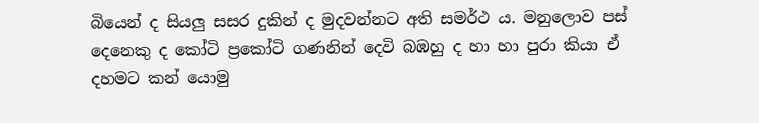බියෙන් ද සියලු‍ සසර දුකින් ද මුදවන්නට අති සමර්ථ ය. මනුලොව පස් දෙනෙකු ද කෝටි ප්‍රකෝටි ගණනින් දෙවි බඹහු ද හා හා පුරා කියා ඒ දහමට කන් යොමු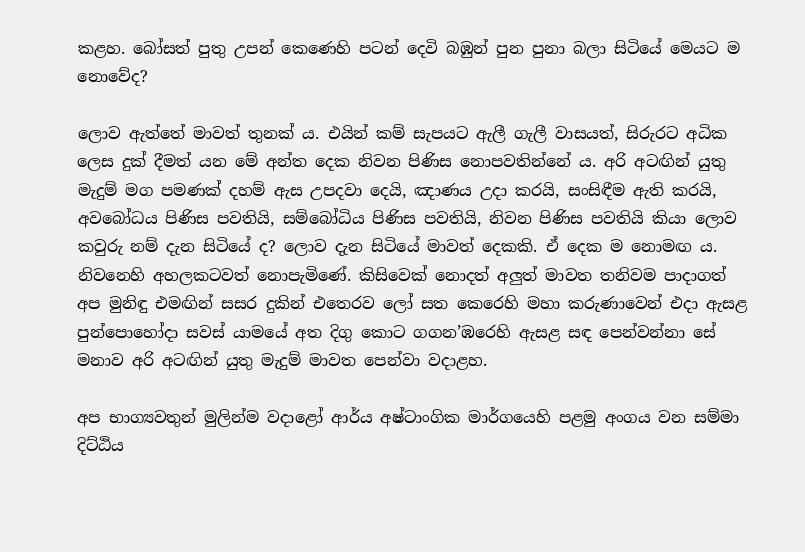කළහ. බෝසත් පුතු උපන් කෙණෙහි පටන් දෙවි බඹුන් පුන පුනා බලා සිටියේ මෙයට ම නොවේද?

ලොව ඇත්තේ මාවත් තුනක්‍ ය. එයින් කම් සැපයට ඇලී ගැලී වාසයත්, සිරුරට අධික ලෙස දුක් දීමත් යන මේ අන්ත දෙක නිවන පිණිස නොපවතින්නේ ය. අරි අටඟින් යුතු මැදුම් මග පමණක් දහම් ඇස උපදවා දෙයි, ඤාණය උදා කරයි, සංසිඳීම ඇති කරයි, අවබෝධය පිණිස පවතියි, සම්බෝධිය පිණිස පවතියි, නිවන පිණිස පවතියි කියා ලොව කවුරු නම් දැන සිටියේ ද? ලොව දැන සිටියේ මාවත් දෙකකි. ඒ දෙක ම නොමඟ ය. නිවනෙහි අහලකටවත් නොපැමිණේ. කිසිවෙක් නොදත් අලු‍ත් මාවත තනිවම පාදාගත් අප මුනිඳු එමඟින් සසර දුකින් එතෙරව ලෝ සත කෙරෙහි මහා කරුණාවෙන් එදා ඇසළ පුන්පොහෝදා සවස් යාමයේ අත දිගු කොට ගගන’ඹරෙහි ඇසළ සඳ පෙන්වන්නා සේ මනාව අරි අටඟින් යුතු මැදුම් මාවත පෙන්වා වදාළහ.

අප භාග්‍යවතුන් මුලින්ම වදාළෝ ආර්ය අෂ්ටාංගික මාර්ගයෙහි පළමු අංගය වන සම්මා දිට්ඨිය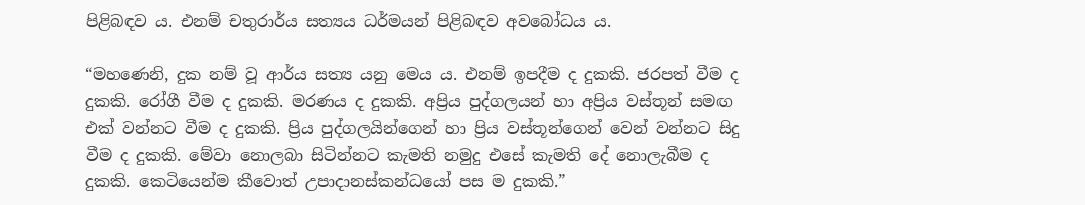පිළිබඳව ය. එනම් චතුරාර්ය සත්‍යය ධර්මයන් පිළිබඳව අවබෝධය ය.

“මහණෙනි, දුක නම් වූ ආර්ය සත්‍ය යනු මෙය ය. එනම් ඉපදීම ද දුකකි. ජරපත් වීම ද දුකකි. රෝගී වීම ද දුකකි. මරණය ද දුකකි. අප්‍රිය පුද්ගලයන් හා අප්‍රිය වස්තූන් සමඟ එක් වන්නට වීම ද දුකකි. ප්‍රිය පුද්ගලයින්ගෙන් හා ප්‍රිය වස්තූන්ගෙන් වෙන් වන්නට සිදු වීම ද දුකකි. මේවා නොලබා සිටින්නට කැමති නමුදු එසේ කැමති දේ නොලැබීම ද දුකකි. කෙටියෙන්ම කීවොත් උපාදානස්කන්ධයෝ පස ම දුකකි.”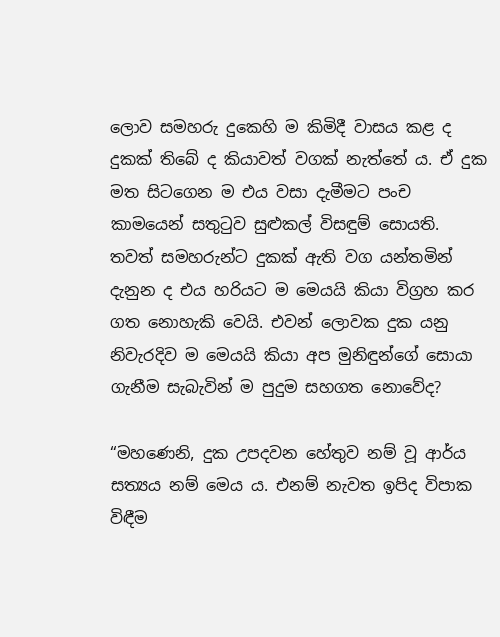ලොව සමහරු දුකෙහි ම කිමිදී වාසය කළ ද දුකක් තිබේ ද කියාවත් වගක් නැත්තේ ය. ඒ දුක මත සිටගෙන ම එය වසා දැමීමට පංච කාමයෙන් සතුටුව සුළුකල් විසඳුම් සොයති. තවත් සමහරුන්ට දුකක් ඇති වග යන්තමින් දැනුන ද එය හරියට ම මෙයයි කියා විග්‍රහ කර ගත නොහැකි වෙයි. එවන් ලොවක දුක යනු නිවැරදිව ම මෙයයි කියා අප මුනිඳුන්ගේ සොයා ගැනීම සැබැවින් ම පුදුම සහගත නොවේද?

“මහණෙනි, දුක උපදවන හේතුව නම් වූ ආර්ය සත්‍යය නම් මෙය ය. එනම් නැවත ඉපිද විපාක විඳීම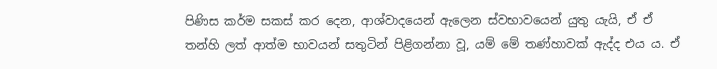පිණිස කර්ම සකස් කර දෙන, ආශ්වාදයෙන් ඇලෙන ස්වභාවයෙන් යුතු යැයි, ඒ ඒ තන්හි ලත් ආත්ම භාවයන් සතුටින් පිළිගන්නා වූ, යම් මේ තණ්හාවක් ඇද්ද එය ය. ඒ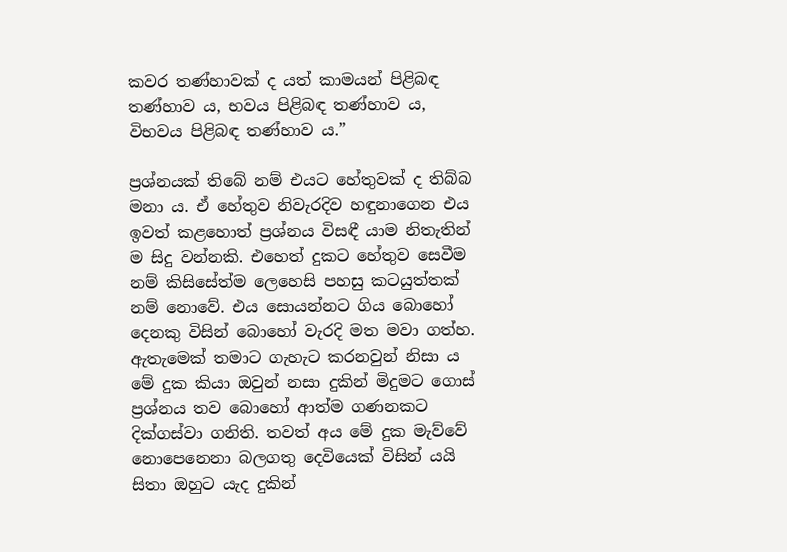කවර තණ්හාවක් ද යත් කාමයන් පිළිබඳ තණ්හාව ය, භවය පිළිබඳ තණ්හාව ය, විභවය පිළිබඳ තණ්හාව ය.”

ප්‍රශ්නයක් තිබේ නම් එයට හේතුවක් ද තිබ්බ මනා ය. ඒ හේතුව නිවැරදිව හඳුනාගෙන එය ඉවත් කළහොත් ප්‍රශ්නය විසඳී යාම නිතැතින් ම සිදු වන්නකි. එහෙත් දුකට හේතුව සෙවීම නම් කිසිසේත්ම ලෙහෙසි පහසු කටයුත්තක් නම් නොවේ. එය සොයන්නට ගිය බොහෝ දෙනකු විසින් බොහෝ වැරදි මත මවා ගත්හ. ඇතැමෙක් තමාට ගැහැට කරනවුන් නිසා ය මේ දුක කියා ඔවුන් නසා දුකින් මිදුමට ගොස් ප්‍රශ්නය තව බොහෝ ආත්ම ගණනකට දික්ගස්වා ගනිති. තවත් අය මේ දුක මැව්වේ නොපෙනෙනා බලගතු දෙවියෙක් විසින් යයි සිතා ඔහුට යැද දුකින්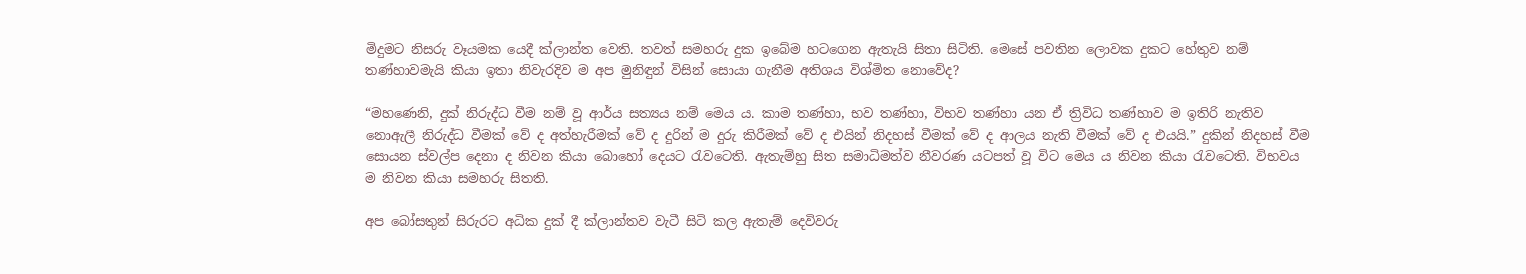මිදුමට නිසරු වෑයමක යෙදී ක්ලාන්ත වෙති. තවත් සමහරු දුක ඉබේම හටගෙන ඇතැයි සිතා සිටිති. මෙසේ පවතින ලොවක දුකට හේතුව නම් තණ්හාවමැයි කියා ඉතා නිවැරදිව ම අප මුනිඳුන් විසින් සොයා ගැනීම අතිශය විශ්මිත නොවේද?

“මහණෙනි, දුක් නිරුද්ධ වීම නම් වූ ආර්ය සත්‍යය නම් මෙය ය. කාම තණ්හා, භව තණ්හා, විභව තණ්හා යන ඒ ත්‍රිවිධ තණ්හාව ම ඉතිරි නැතිව නොඇලී නිරුද්ධ වීමක් වේ ද අත්හැරීමක් වේ ද දුරින් ම දුරු කිරීමක් වේ ද එයින් නිදහස් වීමක් වේ ද ආලය නැති වීමක් වේ ද එයයි.” දුකින් නිදහස් වීම සොයන ස්වල්ප දෙනා ද නිවන කියා බොහෝ දෙයට රැවටෙති. ඇතැම්හු සිත සමාධිමත්ව නීවරණ යටපත් වූ විට මෙය ය නිවන කියා රැවටෙති. විභවය ම නිවන කියා සමහරු සිතති.

අප බෝසතුන් සිරුරට අධික දුක් දී ක්ලාන්තව වැටී සිටි කල ඇතැම් දෙවිවරු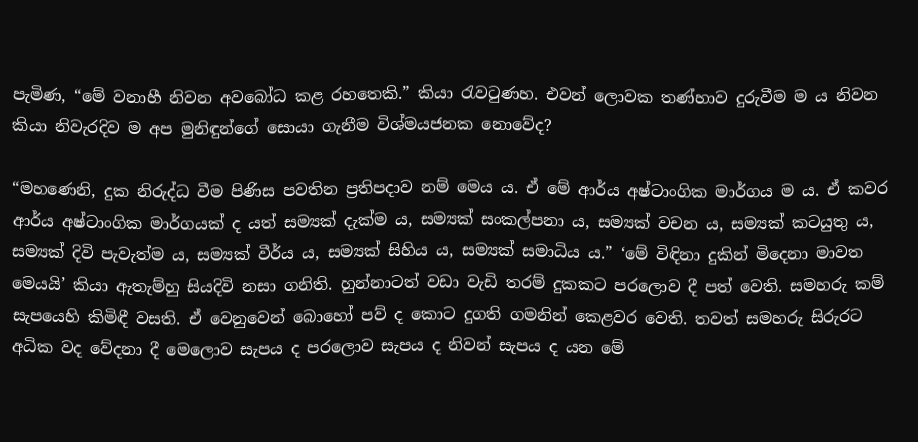පැමිණ, “මේ වනාහී නිවන අවබෝධ කළ රහතෙකි.” කියා රැවටුණහ. එවන් ලොවක තණ්හාව දුරුවීම ම ය නිවන කියා නිවැරදිව ම අප මුනිඳුන්ගේ සොයා ගැනීම විශ්මයජනක නොවේද?

“මහණෙනි, දුක නිරුද්ධ වීම පිණිස පවතින ප්‍රතිපදාව නම් මෙය ය. ඒ මේ ආර්ය අෂ්ටාංගික මාර්ගය ම ය. ඒ කවර ආර්ය අෂ්ටාංගික මාර්ගයක් ද යත් සම්‍යක් දැක්ම ය, සම්‍යක් සංකල්පනා ය, සම්‍යක් වචන ය, සම්‍යක් කටයුතු ය, සම්‍යක් දිවි පැවැත්ම ය, සම්‍යක් වීර්ය ය, සම්‍යක් සිහිය ය, සම්‍යක් සමාධිය ය.” ‘මේ විඳිනා දුකින් මිදෙනා මාවත මෙයයි’ කියා ඇතැම්හු සියදිවි නසා ගනිති. හුන්නාටත් වඩා වැඩි තරම් දුකකට පරලොව දී පත් වෙති. සමහරු කම් සැපයෙහි කිමිඳී වසති. ඒ වෙනුවෙන් බොහෝ පව් ද කොට දුගති ගමනින් කෙළවර වෙති. තවත් සමහරු සිරුරට අධික වද වේදනා දී මෙලොව සැපය ද පරලොව සැපය ද නිවන් සැපය ද යන මේ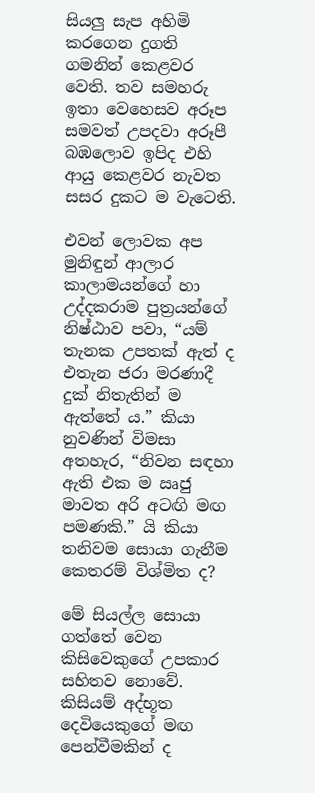සියලු සැප අහිමි කරගෙන දුගති ගමනින් කෙළවර වෙති. තව සමහරු ඉතා වෙහෙසව අරූප සමවත් උපදවා අරූපී බඹලොව ඉපිද එහි ආයු කෙළවර නැවත සසර දුකට ම වැටෙති.

එවන් ලොවක අප මුනිඳුන් ආලාර කාලාමයන්ගේ හා උද්දකරාම පුත්‍රයන්ගේ නිෂ්ඨාව පවා, “යම් තැනක උපතක් ඇත් ද එතැන ජරා මරණාදී දුක් නිතැතින් ම ඇත්තේ ය.” කියා නුවණින් විමසා අතහැර, “නිවන සඳහා ඇති එක ම ඍජු මාවත අරි අටඟි මඟ පමණකි.” යි කියා තනිවම සොයා ගැනීම කෙතරම් විශ්මිත ද?

මේ සියල්ල සොයා ගත්තේ වෙන කිසිවෙකුගේ උපකාර සහිතව නොවේ. කිසියම් අද්භූත දෙවියෙකුගේ මඟ පෙන්වීමකින් ද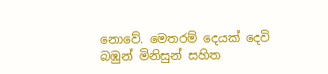නොවේ. මෙතරම් දෙයක් දෙවි බඹුන් මිනිසුන් සහිත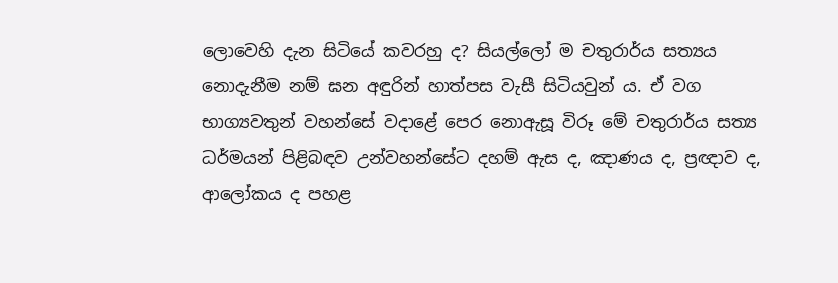ලොවෙහි දැන සිටියේ කවරහු ද? සියල්ලෝ ම චතුරාර්ය සත්‍යය නොදැනීම නම් ඝන අඳුරින් හාත්පස වැසී සිටියවුන්‍ ය. ඒ වග භාග්‍යවතුන් වහන්සේ වදාළේ පෙර නොඇසූ විරූ මේ චතුරාර්ය සත්‍ය ධර්මයන් පිළිබඳව උන්වහන්සේට දහම් ඇස ද, ඤාණය ද, ප්‍රඥාව ද, ආලෝකය ද පහළ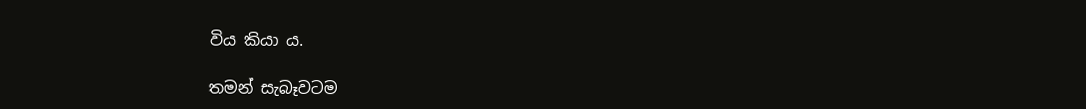විය කියා ය.

තමන් සැබෑවටම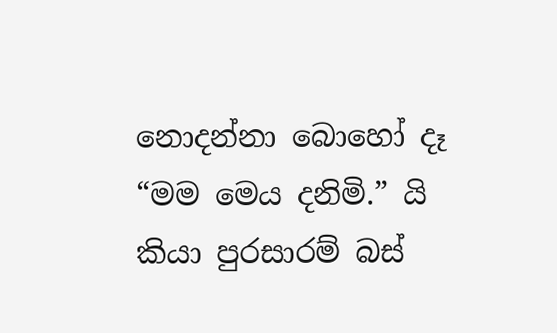නොදන්නා බොහෝ දෑ “මම මෙය දනිමි.” යි කියා පුරසාරම් බස්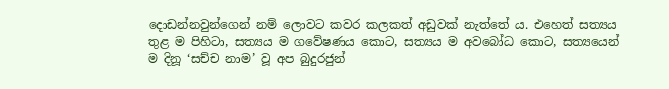දොඩන්නවුන්ගෙන් නම් ලොවට කවර කලකත් අඩුවක් නැත්තේ ය. එහෙත් සත්‍යය තුළ ම පිහිටා, සත්‍යය ම ගවේෂණය කොට, සත්‍යය ම අවබෝධ කොට, සත්‍යයෙන් ම දිනූ ‘සච්ච නාම’ වූ අප බුදුරජුන්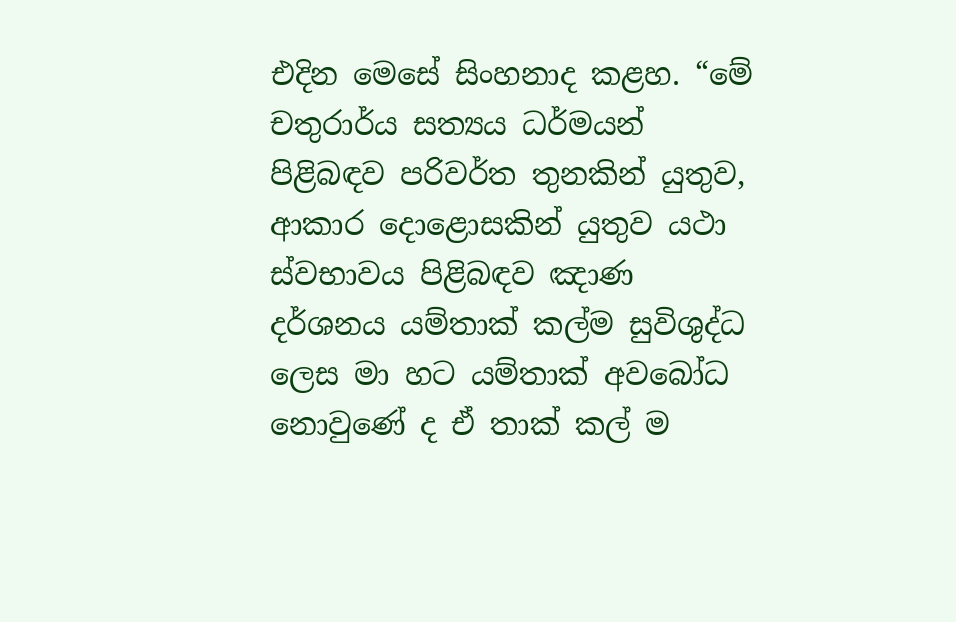එදින මෙසේ සිංහනාද කළහ. “මේ චතුරාර්ය සත්‍යය ධර්මයන් පිළිබඳව පරිවර්ත තුනකින් යුතුව, ආකාර දොළොසකින් යුතුව යථා ස්වභාවය පිළිබඳව ඤාණ දර්ශනය යම්තාක් කල්ම සුවිශුද්ධ ලෙස මා හට යම්තාක් අවබෝධ නොවුණේ ද ඒ තාක් කල් ම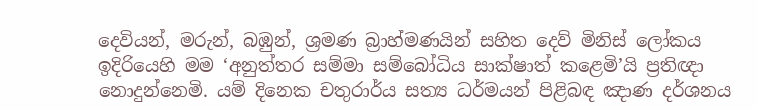දෙවියන්, මරුන්, බඹුන්, ශ්‍රමණ බ්‍රාහ්මණයින් සහිත දෙව් මිනිස් ලෝකය ඉදිරියෙහි මම ‘අනුත්තර සම්මා සම්බෝධිය සාක්ෂාත් කළෙමි’යි ප්‍රතිඥා නොදුන්නෙමි. යම් දිනෙක චතුරාර්ය සත්‍ය ධර්මයන් පිළිබඳ ඤාණ දර්ශනය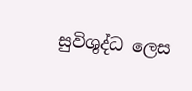සුවිශුද්ධ ලෙස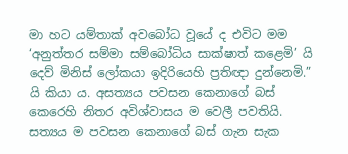මා හට යම්තාක් අවබෝධ වූයේ ද එවිට මම ‘අනුත්තර සම්මා සම්බෝධිය සාක්ෂාත් කළෙමි’ යි දෙව් මිනිස් ලෝකයා ඉදිරියෙහි ප්‍රතිඥා දුන්නෙමි.” යි කියා ය. අසත්‍යය පවසන කෙනාගේ බස් කෙරෙහි නිතර අවිශ්වාසය ම වෙලී පවතියි. සත්‍යය ම පවසන කෙනාගේ බස් ගැන සැක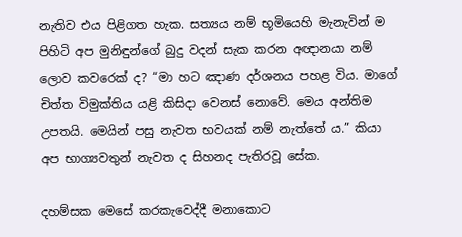නැතිව එය පිළිගත හැක. සත්‍යය නම් භූමියෙහි මැනැවින් ම පිහිටි අප මුනිඳුන්ගේ බුදු වදන් සැක කරන අඥානයා නම් ලොව කවරෙක් ද? “මා හට ඤාණ දර්ශනය පහළ විය. මාගේ චිත්ත විමුක්තිය යළි කිසිදා වෙනස් නොවේ. මෙය අන්තිම උපතයි. මෙයින් පසු නැවත භවයක් නම් නැත්තේ ය.” කියා අප භාග්‍යවතුන් නැවත ද සිහනද පැතිරවූ සේක.

දහම්සක මෙසේ කරකැවෙද්දී මනාකොට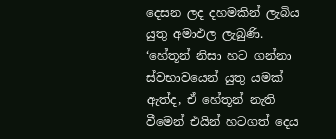දෙසන ලද දහමකින් ලැබිය යුතු අමාඵල ලැබුණි. ‘හේතූන් නිසා හට ගන්නා ස්වභාවයෙන් යුතු යමක් ඇත්ද, ඒ හේතූන් නැති වීමෙන් එයින් හටගත් දෙය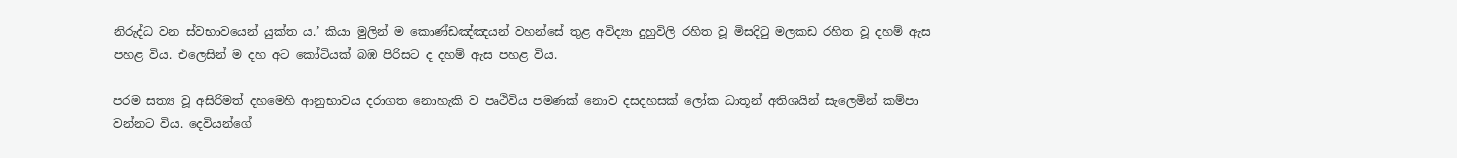නිරුද්ධ වන ස්වභාවයෙන් යුක්ත ය.’ කියා මුලින් ම කොණ්ඩඤ්ඤයන් වහන්සේ තුළ අවිද්‍යා දුහුවිලි රහිත වූ මිසදිටු මලකඩ රහිත වූ දහම් ඇස පහළ විය. එලෙසින් ම දහ අට කෝටියක් බඹ පිරිසට ද දහම් ඇස පහළ විය.

පරම සත්‍ය වූ අසිරිමත් දහමෙහි ආනුභාවය දරාගත නොහැකි ව පෘථිවිය පමණක් නොව දසදහසක් ලෝක ධාතූන් අතිශයින් සැලෙමින් කම්පා වන්නට විය. දෙවියන්ගේ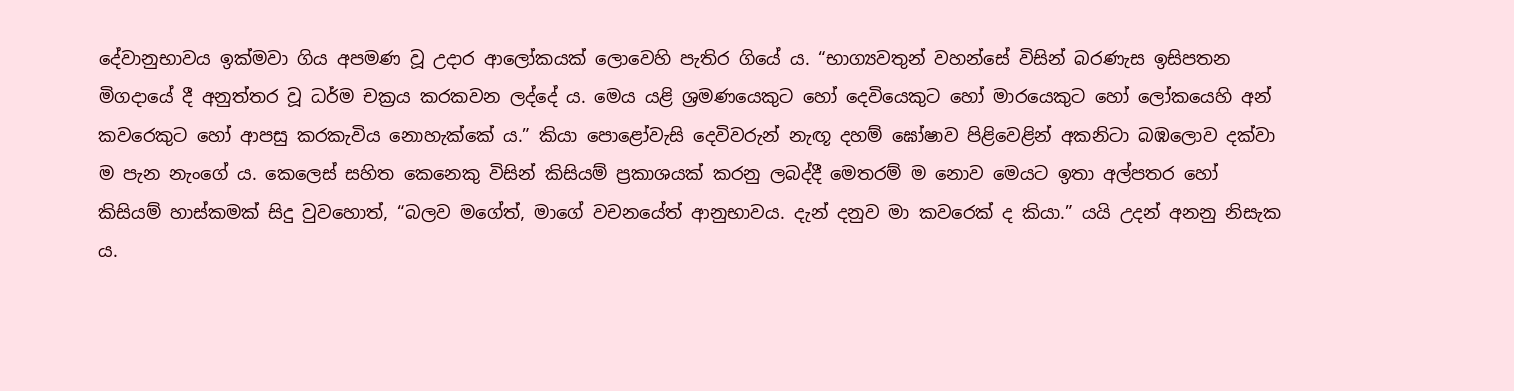දේවානුභාවය ඉක්මවා ගිය අපමණ වූ උදාර ආලෝකයක් ලොවෙහි පැතිර ගියේ ය. “භාග්‍යවතුන් වහන්සේ විසින් බරණැස ඉසිපතන මිගදායේ දී අනුත්තර වූ ධර්ම චක්‍රය කරකවන ලද්දේ ය. මෙය යළි ශ්‍රමණයෙකුට හෝ දෙවියෙකුට හෝ මාරයෙකුට හෝ ලෝකයෙහි අන් කවරෙකුට හෝ ආපසු කරකැවිය නොහැක්කේ ය.” කියා පොළෝවැසි දෙවිවරුන් නැඟූ දහම් ඝෝෂාව පිළිවෙළින් අකනිටා බඹලොව දක්වා ම පැන නැංගේ ය. කෙලෙස් සහිත කෙනෙකු විසින් කිසියම් ප්‍රකාශයක් කරනු ලබද්දී මෙතරම් ම නොව මෙයට ඉතා අල්පතර හෝ කිසියම් හාස්කමක් සිදු වුවහොත්, “බලව මගේත්, මාගේ වචනයේත් ආනුභාවය. දැන් දනුව මා කවරෙක් ද කියා.” යයි උදන් අනනු නිසැක ය.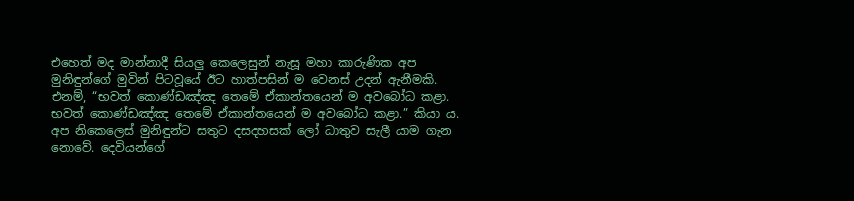එහෙත් මද මාන්නාදී සියලු‍ කෙලෙසුන් නැසූ මහා කාරුණික අප මුනිඳුන්ගේ මුවින් පිටවූයේ ඊට හාත්පසින් ම වෙනස් උදන් ඇනීමකි. එනම්, “භවත් කොණ්ඩඤ්ඤ තෙමේ ඒකාන්තයෙන් ම අවබෝධ කළා. භවත් කොණ්ඩඤ්ඤ තෙමේ ඒකාන්තයෙන් ම අවබෝධ කළා.” කියා ය. අප නිකෙලෙස් මුනිඳුන්ට සතුට දසදහසක් ලෝ ධාතුව සැලී යාම ගැන නොවේ. දෙවියන්ගේ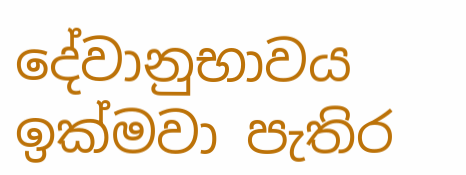දේවානුභාවය ඉක්මවා පැතිර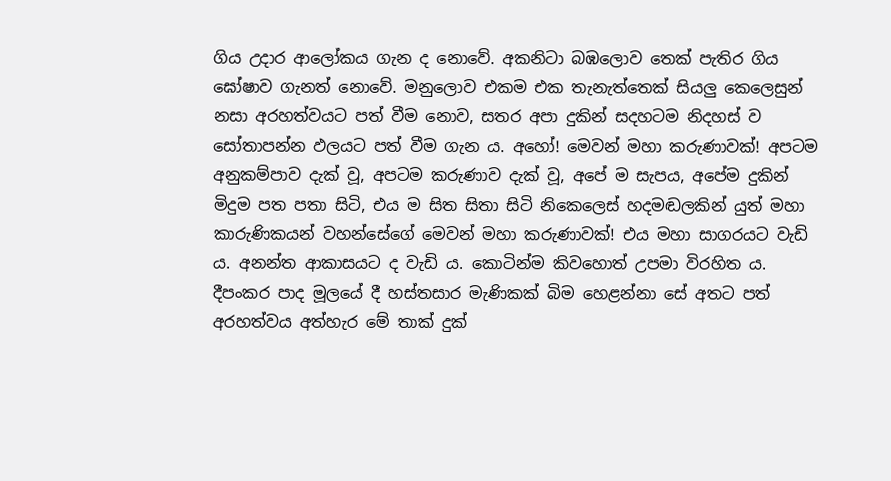ගිය උදාර ආලෝකය ගැන ද නොවේ. අකනිටා බඹලොව තෙක් පැතිර ගිය ඝෝෂාව ගැනත් නොවේ. මනුලොව එකම එක තැනැත්තෙක් සියලු‍ කෙලෙසුන් නසා අරහත්වයට පත් වීම නොව, සතර අපා දුකින් සදහටම නිදහස් ව සෝතාපන්න ඵලයට පත් වීම ගැන ය. අහෝ! මෙවන් මහා කරුණාවක්! අපටම අනුකම්පාව දැක් වූ, අපටම කරුණාව දැක් වූ, අපේ ම සැපය, අපේම දුකින් මිදුම පත පතා සිටි, එය ම සිත සිතා සිටි නිකෙලෙස් හදමඬලකින් යුත් මහා කාරුණිකයන් වහන්සේගේ මෙවන් මහා කරුණාවක්! එය මහා සාගරයට වැඩි ය. අනන්ත ආකාසයට ද වැඩි ය. කොටින්ම කිවහොත් උපමා විරහිත ය. දීපංකර පාද මූලයේ දී හස්තසාර මැණිකක් බිම හෙළන්නා සේ අතට පත් අරහත්වය අත්හැර මේ තාක් දුක්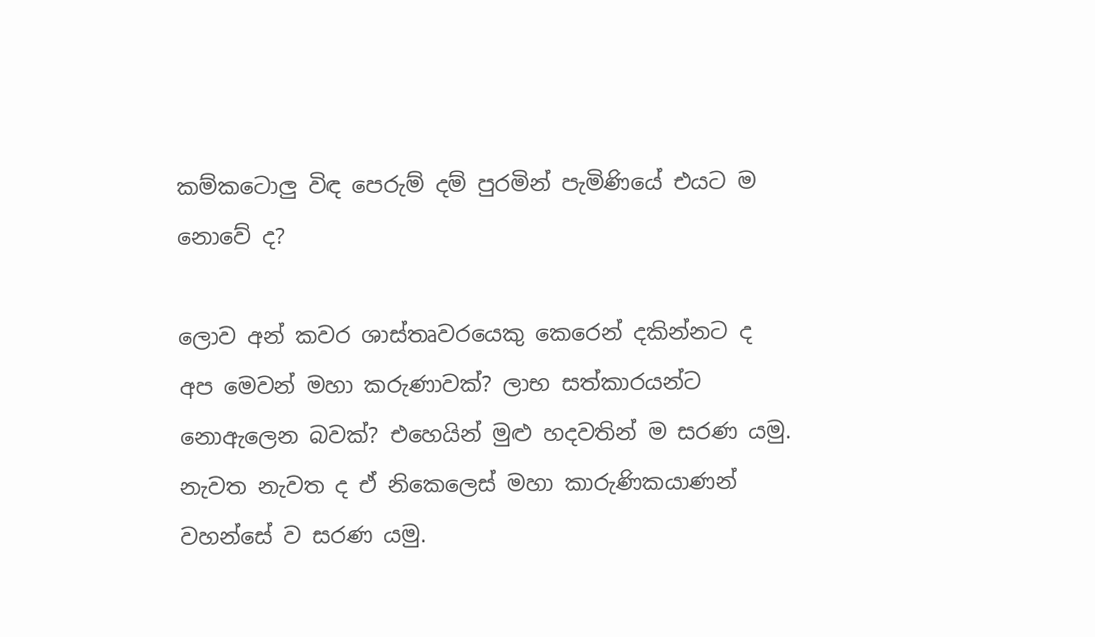කම්කටොලු‍ විඳ පෙරුම් දම් පුරමින් පැමිණියේ එයට ම නොවේ ද?

ලොව අන් කවර ශාස්තෘවරයෙකු කෙරෙන් දකින්නට ද අප මෙවන් මහා කරුණාවක්? ලාභ සත්කාරයන්ට නොඇලෙන බවක්? එහෙයින් මුළු හදවතින් ම සරණ යමු. නැවත නැවත ද ඒ නිකෙලෙස් මහා කාරුණිකයාණන් වහන්සේ ව සරණ යමු.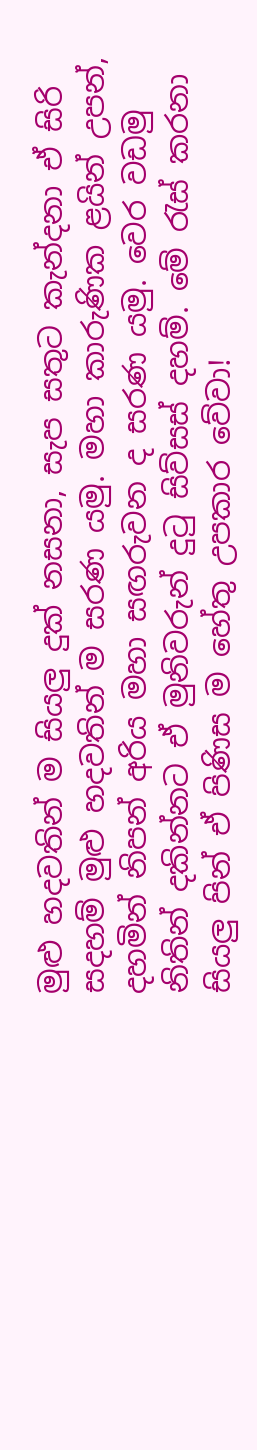මුළු හදවතින් ම සියලු‍ දුක් නසනා, සැප සතුට කැන්දනා ඒ සිරි සදහම් මුළු හදවතින් ම සරණ යමු. මහා කාරුණික ළයින් උපන්, දහමින් නිපන් අරිය මහා සඟරුවන ද සරණ යමු. වෙර වඩමු නිතින් දකින්නට ඒ මුනිවරුන් දුටු සිව්සස් දහම්. මේ රැස් කරනා සියලු‍ පින් ඒ පිණිස ම හේතු උපකාර වේවා!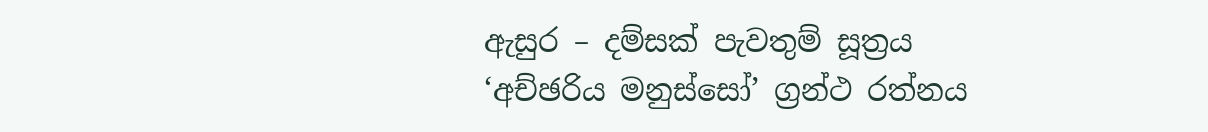ඇසුර – දම්සක් පැවතුම් සූත්‍රය
‘අච්ඡරිය මනුස්සෝ’ ග්‍රන්ථ රත්නය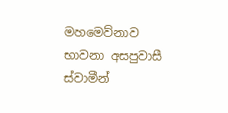මහමෙව්නාව භාවනා අසපුවාසී ස්වාමීන්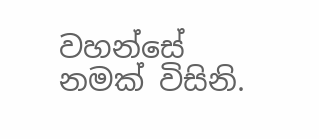වහන්සේ නමක් විසිනි.